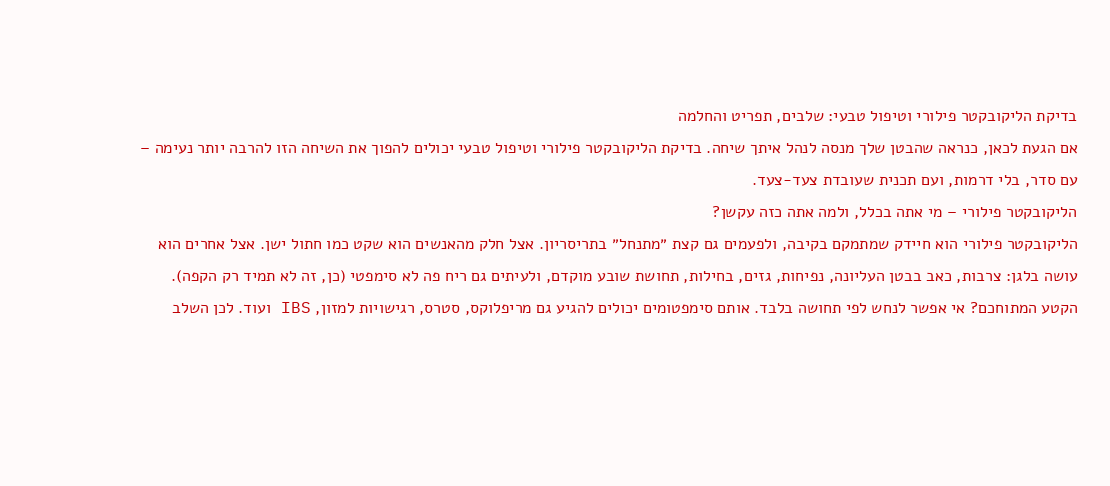בדיקת הליקובקטר פילורי וטיפול טבעי: שלבים, תפריט והחלמה
אם הגעת לכאן, כנראה שהבטן שלך מנסה לנהל איתך שיחה. בדיקת הליקובקטר פילורי וטיפול טבעי יכולים להפוך את השיחה הזו להרבה יותר נעימה – עם סדר, בלי דרמות, ועם תכנית שעובדת צעד-צעד.
הליקובקטר פילורי – מי אתה בכלל, ולמה אתה כזה עקשן?
הליקובקטר פילורי הוא חיידק שמתמקם בקיבה, ולפעמים גם קצת ״מתנחל״ בתריסריון. אצל חלק מהאנשים הוא שקט כמו חתול ישן. אצל אחרים הוא עושה בלגן: צרבות, כאב בבטן העליונה, נפיחות, גזים, בחילות, תחושת שובע מוקדם, ולעיתים גם ריח פה לא סימפטי (כן, זה לא תמיד רק הקפה).
הקטע המתוחכם? אי אפשר לנחש לפי תחושה בלבד. אותם סימפטומים יכולים להגיע גם מריפלוקס, סטרס, רגישויות למזון, IBS ועוד. לכן השלב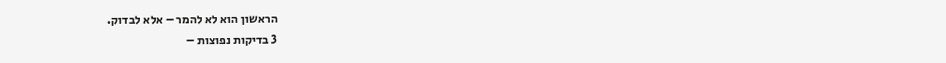הראשון הוא לא להמר – אלא לבדוק.
3 בדיקות נפוצות –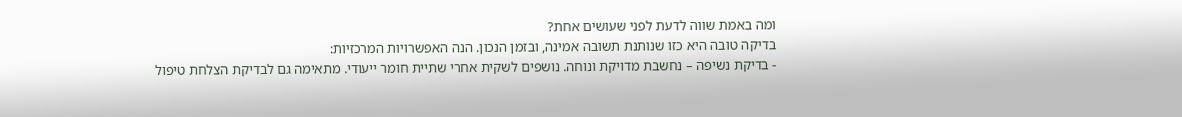ומה באמת שווה לדעת לפני שעושים אחת?
בדיקה טובה היא כזו שנותנת תשובה אמינה, ובזמן הנכון. הנה האפשרויות המרכזיות:
- בדיקת נשיפה – נחשבת מדויקת ונוחה. נושפים לשקית אחרי שתיית חומר ייעודי. מתאימה גם לבדיקת הצלחת טיפול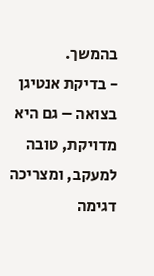בהמשך.
- בדיקת אנטיגן בצואה – גם היא מדויקת, טובה למעקב, ומצריכה דגימה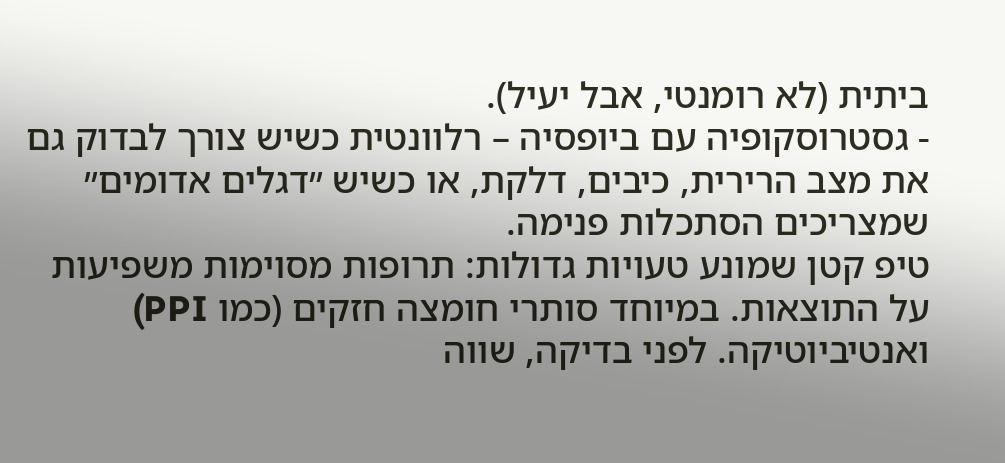ביתית (לא רומנטי, אבל יעיל).
- גסטרוסקופיה עם ביופסיה – רלוונטית כשיש צורך לבדוק גם את מצב הרירית, כיבים, דלקת, או כשיש ״דגלים אדומים״ שמצריכים הסתכלות פנימה.
טיפ קטן שמונע טעויות גדולות: תרופות מסוימות משפיעות על התוצאות. במיוחד סותרי חומצה חזקים (כמו PPI) ואנטיביוטיקה. לפני בדיקה, שווה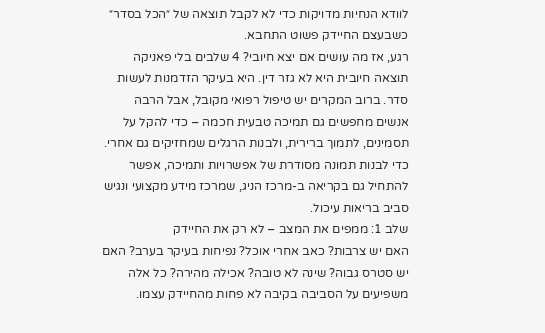לוודא הנחיות מדויקות כדי לא לקבל תוצאה של ״הכל בסדר״ כשבעצם החיידק פשוט התחבא.
רגע, אז מה עושים אם יצא חיובי? 4 שלבים בלי פאניקה
תוצאה חיובית היא לא גזר דין. היא בעיקר הזדמנות לעשות סדר. ברוב המקרים יש טיפול רפואי מקובל, אבל הרבה אנשים מחפשים גם תמיכה טבעית חכמה – כדי להקל על תסמינים, לתמוך ברירית, ולבנות הרגלים שמחזיקים גם אחרי.
כדי לבנות תמונה מסודרת של אפשרויות ותמיכה, אפשר להתחיל גם בקריאה ב-מרכז הניג, שמרכז מידע מקצועי ונגיש סביב בריאות עיכול.
שלב 1: ממפים את המצב – לא רק את החיידק
האם יש צרבות? כאב אחרי אוכל? נפיחות בעיקר בערב? האם יש סטרס גבוה? שינה לא טובה? אכילה מהירה? כל אלה משפיעים על הסביבה בקיבה לא פחות מהחיידק עצמו.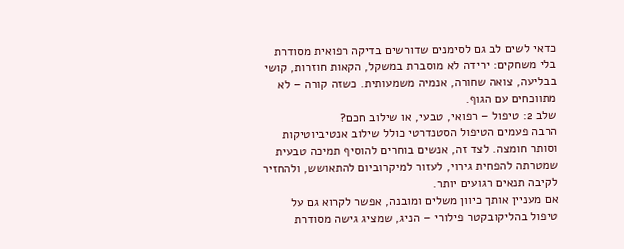כדאי לשים לב גם לסימנים שדורשים בדיקה רפואית מסודרת בלי משחקים: ירידה לא מוסברת במשקל, הקאות חוזרות, קושי בבליעה, צואה שחורה, אנמיה משמעותית. כשזה קורה – לא מתווכחים עם הגוף.
שלב 2: טיפול – רפואי, טבעי, או שילוב חכם?
הרבה פעמים הטיפול הסטנדרטי כולל שילוב אנטיביוטיקות וסותר חומצה. לצד זה, אנשים בוחרים להוסיף תמיכה טבעית שמטרתה להפחית גירוי, לעזור למיקרוביום להתאושש, ולהחזיר לקיבה תנאים רגועים יותר.
אם מעניין אותך כיוון משלים ומובנה, אפשר לקרוא גם על טיפול בהליקובקטר פילורי – הניג, שמציג גישה מסודרת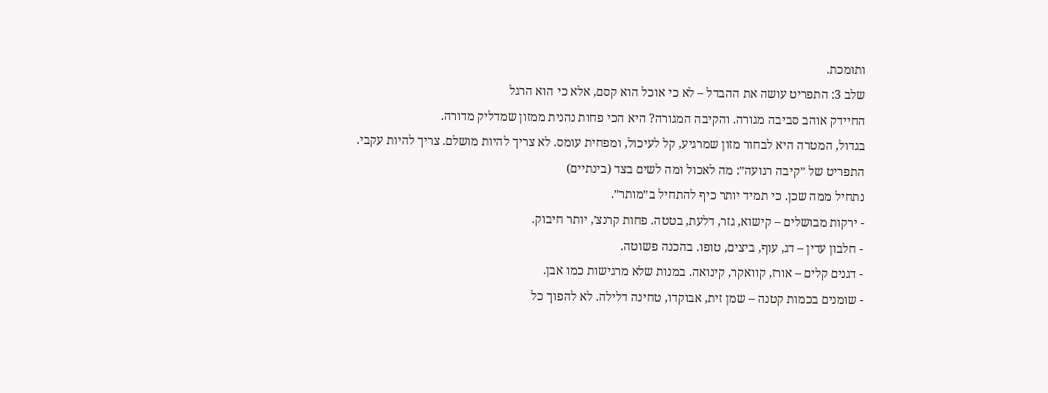ותומכת.
שלב 3: התפריט עושה את ההבדל – לא כי אוכל הוא קסם, אלא כי הוא הרגל
החיידק אוהב סביבה מגורה. והקיבה המגורה? היא הכי פחות נהנית ממזון שמדליק מדורה.
בגדול, המטרה היא לבחור מזון שמרגיע, קל לעיכול, ומפחית עומס. לא צריך להיות מושלם. צריך להיות עקבי.
התפריט של ״קיבה רגועה״: מה לאכול ומה לשים בצד (בינתיים)
נתחיל ממה שכן. כי תמיד יותר כיף להתחיל ב״מותר״.
- ירקות מבושלים – קישוא, גזר, דלעת, בטטה. פחות קרנצ׳, יותר חיבוק.
- חלבון עדין – דג, עוף, ביצים, טופו. בהכנה פשוטה.
- דגנים קלים – אורז, קוואקר, קינואה. במנות שלא מרגישות כמו אבן.
- שומנים בכמות קטנה – שמן זית, אבוקדו, טחינה דלילה. לא להפוך כל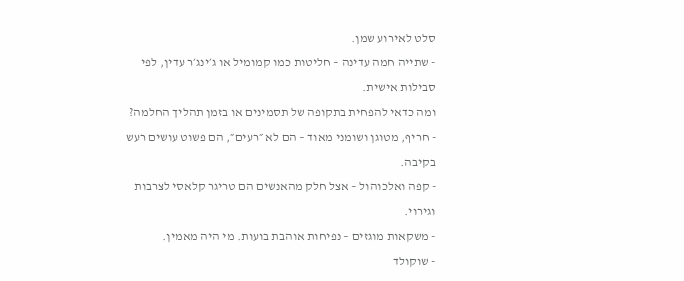סלט לאירוע שמן.
- שתייה חמה עדינה – חליטות כמו קמומיל או ג׳ינג׳ר עדין, לפי סבילות אישית.
ומה כדאי להפחית בתקופה של תסמינים או בזמן תהליך החלמה?
- חריף, מטוגן ושומני מאוד – הם לא ״רעים״, הם פשוט עושים רעש בקיבה.
- קפה ואלכוהול – אצל חלק מהאנשים הם טריגר קלאסי לצרבות וגירוי.
- משקאות מוגזים – נפיחות אוהבת בועות. מי היה מאמין.
- שוקולד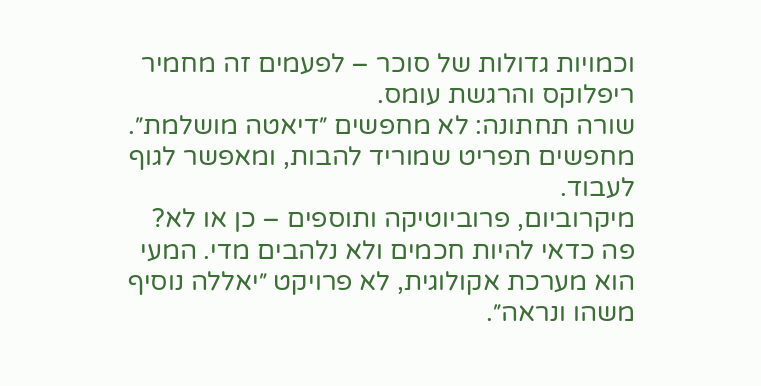וכמויות גדולות של סוכר – לפעמים זה מחמיר ריפלוקס והרגשת עומס.
שורה תחתונה: לא מחפשים ״דיאטה מושלמת״. מחפשים תפריט שמוריד להבות, ומאפשר לגוף לעבוד.
מיקרוביום, פרוביוטיקה ותוספים – כן או לא?
פה כדאי להיות חכמים ולא נלהבים מדי. המעי הוא מערכת אקולוגית, לא פרויקט ״יאללה נוסיף משהו ונראה״.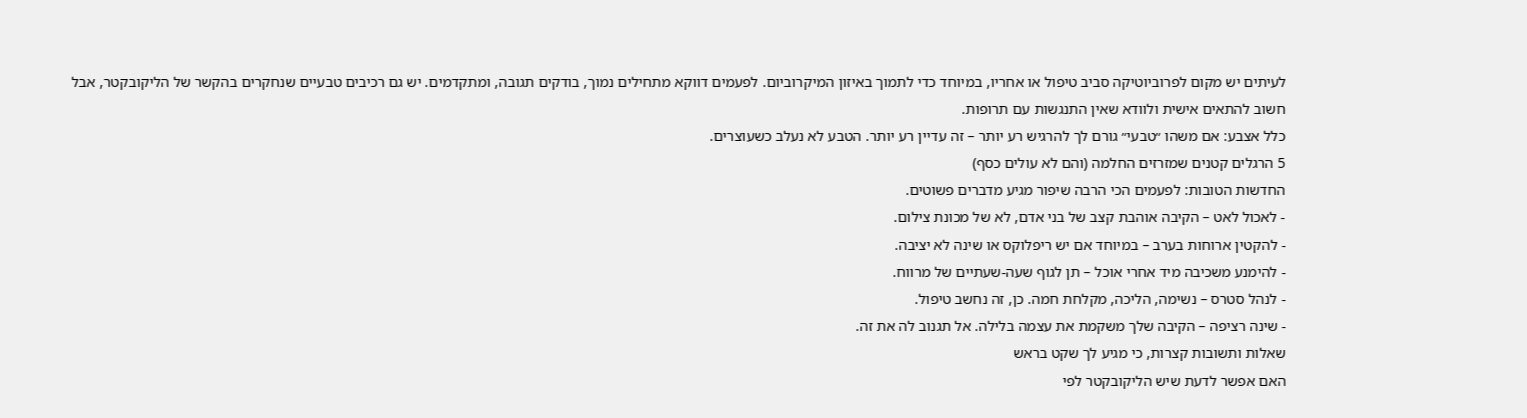לעיתים יש מקום לפרוביוטיקה סביב טיפול או אחריו, במיוחד כדי לתמוך באיזון המיקרוביום. לפעמים דווקא מתחילים נמוך, בודקים תגובה, ומתקדמים. יש גם רכיבים טבעיים שנחקרים בהקשר של הליקובקטר, אבל חשוב להתאים אישית ולוודא שאין התנגשות עם תרופות.
כלל אצבע: אם משהו ״טבעי״ גורם לך להרגיש רע יותר – זה עדיין רע יותר. הטבע לא נעלב כשעוצרים.
5 הרגלים קטנים שמזרזים החלמה (והם לא עולים כסף)
החדשות הטובות: לפעמים הכי הרבה שיפור מגיע מדברים פשוטים.
- לאכול לאט – הקיבה אוהבת קצב של בני אדם, לא של מכונת צילום.
- להקטין ארוחות בערב – במיוחד אם יש ריפלוקס או שינה לא יציבה.
- להימנע משכיבה מיד אחרי אוכל – תן לגוף שעה-שעתיים של מרווח.
- לנהל סטרס – נשימה, הליכה, מקלחת חמה. כן, זה נחשב טיפול.
- שינה רציפה – הקיבה שלך משקמת את עצמה בלילה. אל תגנוב לה את זה.
שאלות ותשובות קצרות, כי מגיע לך שקט בראש
האם אפשר לדעת שיש הליקובקטר לפי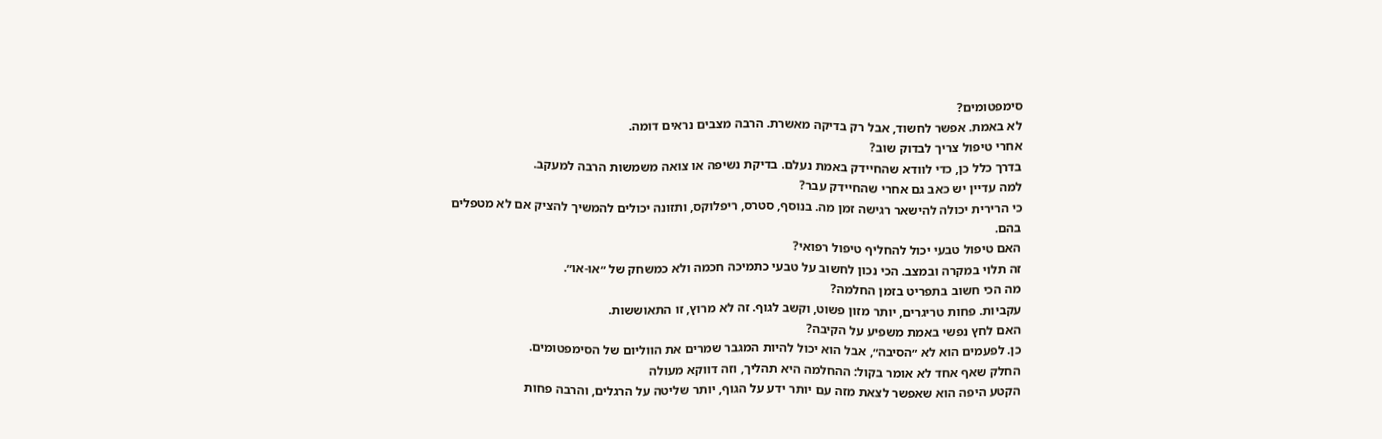סימפטומים?
לא באמת. אפשר לחשוד, אבל רק בדיקה מאשרת. הרבה מצבים נראים דומה.
אחרי טיפול צריך לבדוק שוב?
בדרך כלל כן, כדי לוודא שהחיידק באמת נעלם. בדיקת נשיפה או צואה משמשות הרבה למעקב.
למה עדיין יש כאב גם אחרי שהחיידק עבר?
כי הרירית יכולה להישאר רגישה זמן מה. בנוסף, סטרס, ריפלוקס, ותזונה יכולים להמשיך להציק אם לא מטפלים בהם.
האם טיפול טבעי יכול להחליף טיפול רפואי?
זה תלוי במקרה ובמצב. הכי נכון לחשוב על טבעי כתמיכה חכמה ולא כמשחק של ״או-או״.
מה הכי חשוב בתפריט בזמן החלמה?
עקביות. פחות טריגרים, יותר מזון פשוט, וקשב לגוף. זה לא מרוץ, זו התאוששות.
האם לחץ נפשי באמת משפיע על הקיבה?
כן. לפעמים הוא לא ״הסיבה״, אבל הוא יכול להיות המגבר שמרים את הווליום של הסימפטומים.
החלק שאף אחד לא אומר בקול: ההחלמה היא תהליך, וזה דווקא מעולה
הקטע היפה הוא שאפשר לצאת מזה עם יותר ידע על הגוף, יותר שליטה על הרגלים, והרבה פחות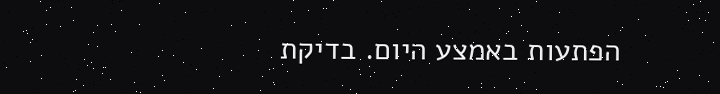הפתעות באמצע היום. בדיקת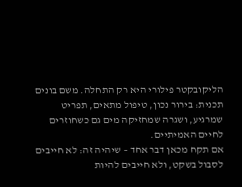הליקובקטר פילורי היא רק התחלה. משם בונים תכנית: בירור נכון, טיפול מתאים, תפריט שמרגיע, ושגרה שמחזיקה מים גם כשחוזרים לחיים האמיתיים.
אם תקח מכאן דבר אחד – שיהיה זה: לא חייבים לסבול בשקט, ולא חייבים להיות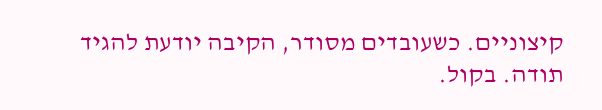קיצוניים. כשעובדים מסודר, הקיבה יודעת להגיד תודה. בקול.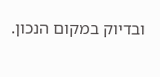ובדיוק במקום הנכון.